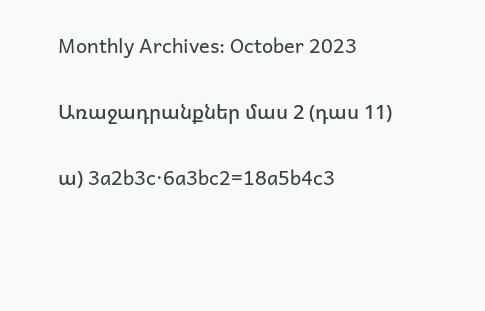Monthly Archives: October 2023

Առաջադրանքներ մաս 2 (դաս 11)

ա) 3a2b3c∙6a3bc2=18a5b4c3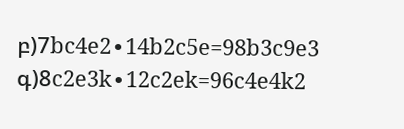բ)7bc4e2∙14b2c5e=98b3c9e3
գ)8c2e3k∙12c2ek=96c4e4k2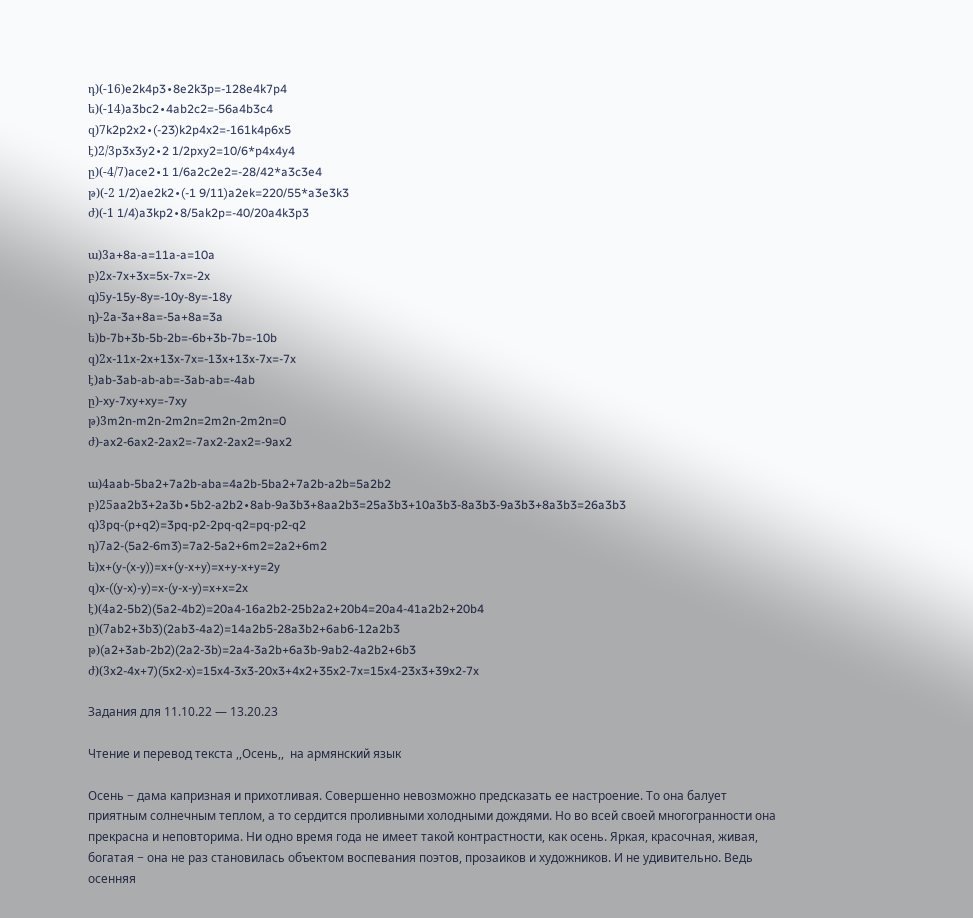դ)(-16)e2k4p3∙8e2k3p=-128e4k7p4
ե)(-14)a3bc2∙4ab2c2=-56a4b3c4
զ)7k2p2x2∙(-23)k2p4x2=-161k4p6x5
է)2/3p3x3y2∙2 1/2pxy2=10/6*p4x4y4
ը)(-4/7)ace2∙1 1/6a2c2e2=-28/42*a3c3e4
թ)(-2 1/2)ae2k2∙(-1 9/11)a2ek=220/55*a3e3k3
ժ)(-1 1/4)a3kp2∙8/5ak2p=-40/20a4k3p3

ա)3a+8a-a=11a-a=10a
բ)2x-7x+3x=5x-7x=-2x
գ)5y-15y-8y=-10y-8y=-18y
դ)-2a-3a+8a=-5a+8a=3a
ե)b-7b+3b-5b-2b=-6b+3b-7b=-10b
զ)2x-11x-2x+13x-7x=-13x+13x-7x=-7x
է)ab-3ab-ab-ab=-3ab-ab=-4ab
ը)-xy-7xy+xy=-7xy
թ)3m2n-m2n-2m2n=2m2n-2m2n=0
ժ)-ax2-6ax2-2ax2=-7ax2-2ax2=-9ax2

ա)4aab-5ba2+7a2b-aba=4a2b-5ba2+7a2b-a2b=5a2b2
բ)25aa2b3+2a3b∙5b2-a2b2∙8ab-9a3b3+8aa2b3=25a3b3+10a3b3-8a3b3-9a3b3+8a3b3=26a3b3
գ)3pq-(p+q2)=3pq-p2-2pq-q2=pq-p2-q2
դ)7a2-(5a2-6m3)=7a2-5a2+6m2=2a2+6m2
ե)x+(y-(x-y))=x+(y-x+y)=x+y-x+y=2y
զ)x-((y-x)-y)=x-(y-x-y)=x+x=2x
է)(4a2-5b2)(5a2-4b2)=20a4-16a2b2-25b2a2+20b4=20a4-41a2b2+20b4
ը)(7ab2+3b3)(2ab3-4a2)=14a2b5-28a3b2+6ab6-12a2b3
թ)(a2+3ab-2b2)(2a2-3b)=2a4-3a2b+6a3b-9ab2-4a2b2+6b3
ժ)(3x2-4x+7)(5x2-x)=15x4-3x3-20x3+4x2+35x2-7x=15x4-23x3+39x2-7x

Задания для 11.10.22 — 13.20.23

Чтение и перевод текста ,,Осень,,  на армянский язык

Осень − дама капризная и прихотливая. Совершенно невозможно предсказать ее настроение. То она балует приятным солнечным теплом, а то сердится проливными холодными дождями. Но во всей своей многогранности она прекрасна и неповторима. Ни одно время года не имеет такой контрастности, как осень. Яркая, красочная, живая, богатая − она не раз становилась объектом воспевания поэтов, прозаиков и художников. И не удивительно. Ведь осенняя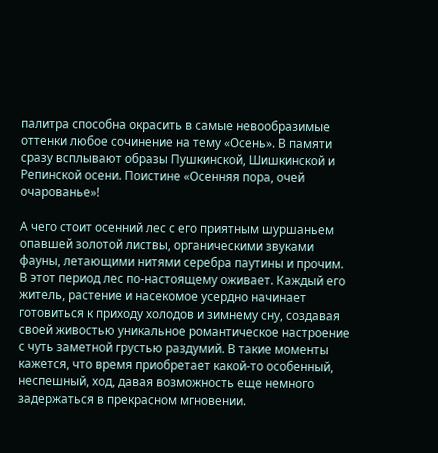палитра способна окрасить в самые невообразимые оттенки любое сочинение на тему «Осень». В памяти сразу всплывают образы Пушкинской, Шишкинской и Репинской осени. Поистине «Осенняя пора, очей очарованье»!

А чего стоит осенний лес с его приятным шуршаньем опавшей золотой листвы, органическими звуками фауны, летающими нитями серебра паутины и прочим. В этот период лес по-настоящему оживает. Каждый его житель, растение и насекомое усердно начинает готовиться к приходу холодов и зимнему сну, создавая своей живостью уникальное романтическое настроение с чуть заметной грустью раздумий. В такие моменты кажется, что время приобретает какой-то особенный, неспешный, ход, давая возможность еще немного задержаться в прекрасном мгновении.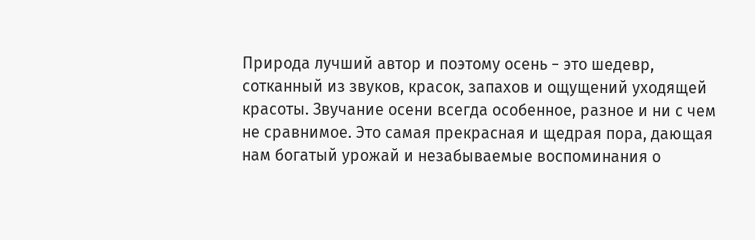Природа лучший автор и поэтому осень − это шедевр, сотканный из звуков, красок, запахов и ощущений уходящей красоты. Звучание осени всегда особенное, разное и ни с чем не сравнимое. Это самая прекрасная и щедрая пора, дающая нам богатый урожай и незабываемые воспоминания о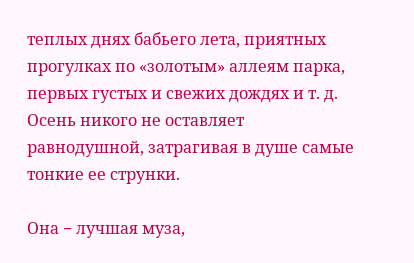теплых днях бабьего лета, приятных прогулках по «золотым» аллеям парка, первых густых и свежих дождях и т. д. Осень никого не оставляет равнодушной, затрагивая в душе самые тонкие ее струнки.

Она − лучшая муза,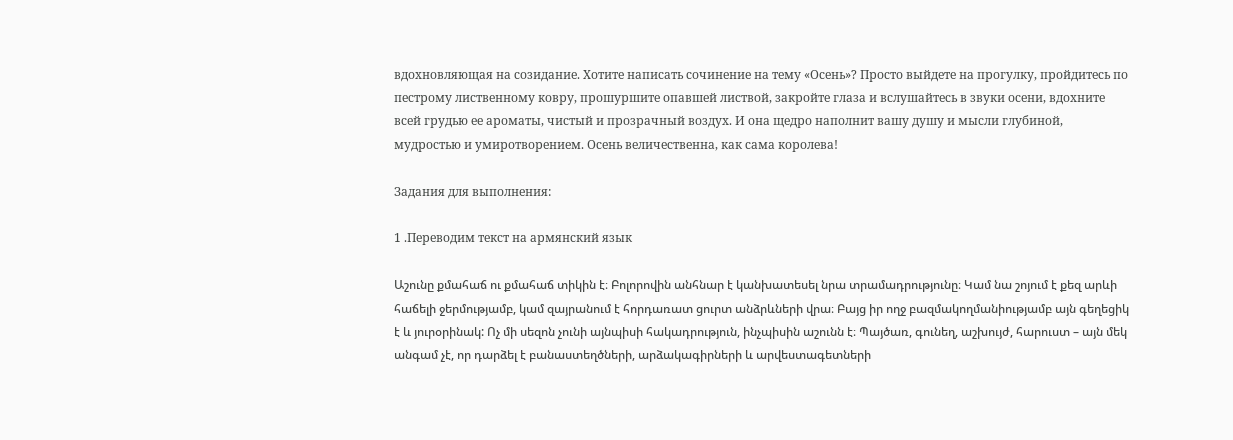вдохновляющая на созидание. Хотите написать сочинение на тему «Осень»? Просто выйдете на прогулку, пройдитесь по пестрому лиственному ковру, прошуршите опавшей листвой, закройте глаза и вслушайтесь в звуки осени, вдохните всей грудью ее ароматы, чистый и прозрачный воздух. И она щедро наполнит вашу душу и мысли глубиной, мудростью и умиротворением. Осень величественна, как сама королева!

Задания для выполнения:

1 .Переводим текст на армянский язык

Աշունը քմահաճ ու քմահաճ տիկին է։ Բոլորովին անհնար է կանխատեսել նրա տրամադրությունը։ Կամ նա շոյում է քեզ արևի հաճելի ջերմությամբ, կամ զայրանում է հորդառատ ցուրտ անձրևների վրա։ Բայց իր ողջ բազմակողմանիությամբ այն գեղեցիկ է և յուրօրինակ: Ոչ մի սեզոն չունի այնպիսի հակադրություն, ինչպիսին աշունն է։ Պայծառ, գունեղ, աշխույժ, հարուստ – այն մեկ անգամ չէ, որ դարձել է բանաստեղծների, արձակագիրների և արվեստագետների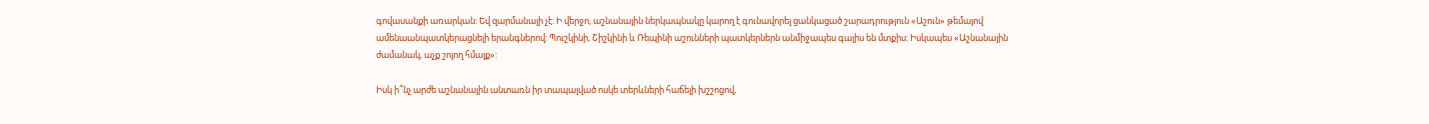գովասանքի առարկան: Եվ զարմանալի չէ: Ի վերջո, աշնանային ներկապնակը կարող է գունավորել ցանկացած շարադրություն «Աշուն» թեմայով ամենաանպատկերացնելի երանգներով: Պուշկինի, Շիշկինի և Ռեպինի աշունների պատկերներն անմիջապես գալիս են մտքիս: Իսկապես «Աշնանային ժամանակ, աչք շոյող հմայք»:

Իսկ ի՞նչ արժե աշնանային անտառն իր տապալված ոսկե տերևների հաճելի խշշոցով,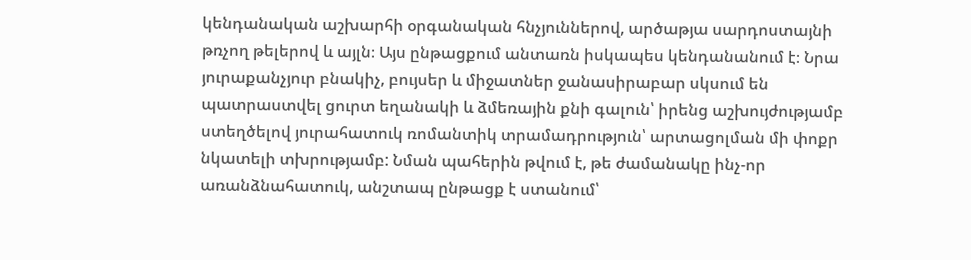կենդանական աշխարհի օրգանական հնչյուններով, արծաթյա սարդոստայնի թռչող թելերով և այլն։ Այս ընթացքում անտառն իսկապես կենդանանում է։ Նրա յուրաքանչյուր բնակիչ, բույսեր և միջատներ ջանասիրաբար սկսում են պատրաստվել ցուրտ եղանակի և ձմեռային քնի գալուն՝ իրենց աշխույժությամբ ստեղծելով յուրահատուկ ռոմանտիկ տրամադրություն՝ արտացոլման մի փոքր նկատելի տխրությամբ: Նման պահերին թվում է, թե ժամանակը ինչ-որ առանձնահատուկ, անշտապ ընթացք է ստանում՝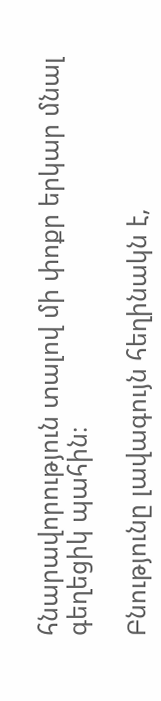հնարավորություն տալով մի փոքր երկար մնալ գեղեցիկ պահին։

Բնությունը լավագույն հեղինակն է,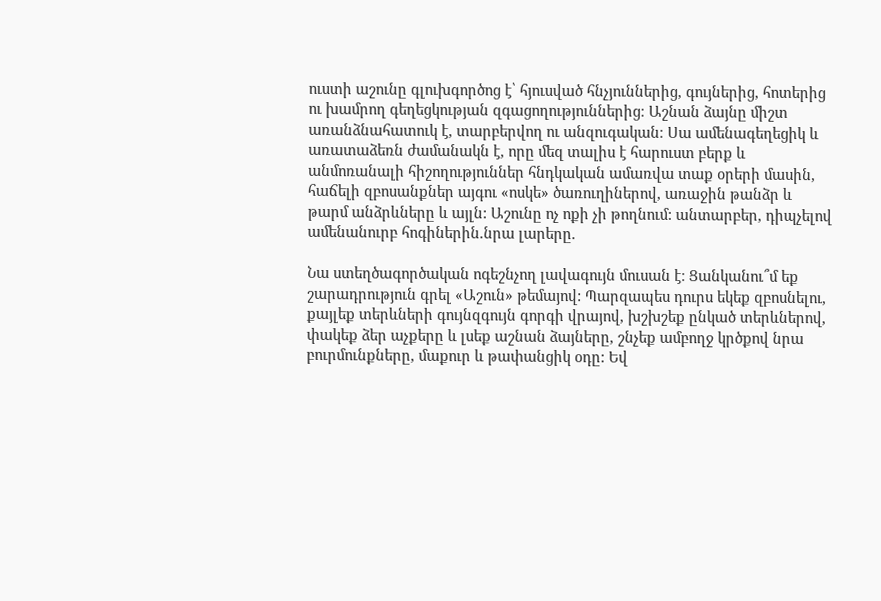ուստի աշունը գլուխգործոց է՝ հյուսված հնչյուններից, գույներից, հոտերից ու խամրող գեղեցկության զգացողություններից։ Աշնան ձայնը միշտ առանձնահատուկ է, տարբերվող ու անզուգական։ Սա ամենագեղեցիկ և առատաձեռն ժամանակն է, որը մեզ տալիս է հարուստ բերք և անմոռանալի հիշողություններ հնդկական ամառվա տաք օրերի մասին, հաճելի զբոսանքներ այգու «ոսկե» ծառուղիներով, առաջին թանձր և թարմ անձրևները և այլն: Աշունը ոչ ոքի չի թողնում: անտարբեր, դիպչելով ամենանուրբ հոգիներին.նրա լարերը.

Նա ստեղծագործական ոգեշնչող լավագույն մուսան է։ Ցանկանու՞մ եք շարադրություն գրել «Աշուն» թեմայով: Պարզապես դուրս եկեք զբոսնելու, քայլեք տերևների գույնզգույն գորգի վրայով, խշխշեք ընկած տերևներով, փակեք ձեր աչքերը և լսեք աշնան ձայները, շնչեք ամբողջ կրծքով նրա բուրմունքները, մաքուր և թափանցիկ օդը: Եվ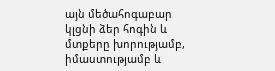այն մեծահոգաբար կլցնի ձեր հոգին և մտքերը խորությամբ, իմաստությամբ և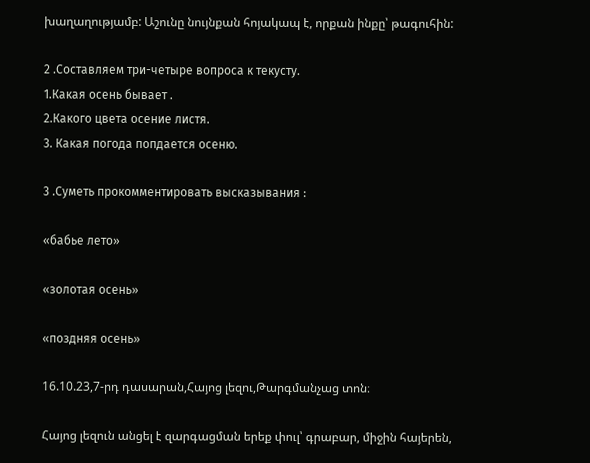խաղաղությամբ: Աշունը նույնքան հոյակապ է, որքան ինքը՝ թագուհին:

2 .Составляем три-четыре вопроса к текусту.
1.Какая осень бывает .
2.Какого цвета осение листя.
3. Какая погода попдается осеню.

3 .Суметь прокомментировать высказывания :

«бабье лето»

«золотая осень»

«поздняя осень»

16.10.23,7-րդ դասարան,Հայոց լեզու,Թարգմանչաց տոն։

Հայոց լեզուն անցել է զարգացման երեք փուլ՝ գրաբար, միջին հայերեն,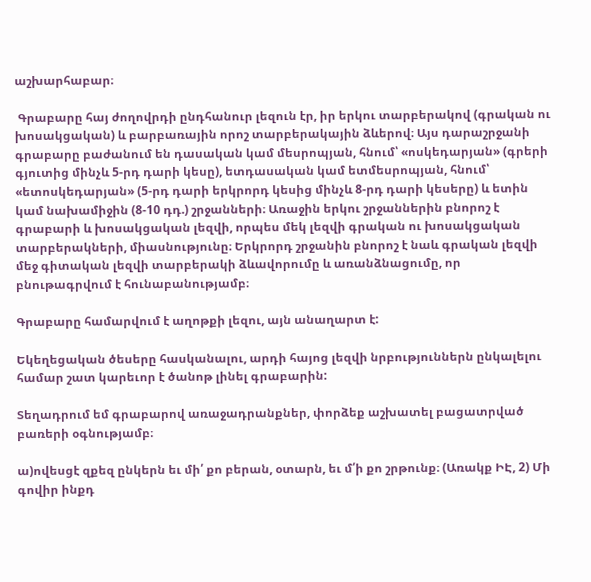աշխարհաբար։

 Գրաբարը հայ ժողովրդի ընդհանուր լեզուն էր, իր երկու տարբերակով (գրական ու խոսակցական) և բարբառային որոշ տարբերակային ձևերով։ Այս դարաշրջանի գրաբարը բաժանում են դասական կամ մեսրոպյան, հնում՝ «ոսկեդարյան» (գրերի գյուտից մինչև 5-րդ դարի կեսը), ետդասական կամ ետմեսրոպյան, հնում՝ «ետոսկեդարյան» (5-րդ դարի երկրորդ կեսից մինչև 8-րդ դարի կեսերը) և ետին կամ նախամիջին (8-10 դդ.) շրջանների։ Առաջին երկու շրջաններին բնորոշ է գրաբարի և խոսակցական լեզվի, որպես մեկ լեզվի գրական ու խոսակցական տարբերակների, միասնությունը։ Երկրորդ շրջանին բնորոշ է նաև գրական լեզվի մեջ գիտական լեզվի տարբերակի ձևավորումը և առանձնացումը, որ բնութագրվում է հունաբանությամբ։

Գրաբարը համարվում է աղոթքի լեզու, այն անաղարտ է:

Եկեղեցական ծեսերը հասկանալու, արդի հայոց լեզվի նրբություններն ընկալելու համար շատ կարեւոր է ծանոթ լինել գրաբարին:

Տեղադրում եմ գրաբարով առաջադրանքներ, փորձեք աշխատել բացատրված բառերի օգնությամբ։

ա)ովեսցէ զքեզ ընկերն եւ մի՛ քո բերան, օտարն, եւ մ՛ի քո շրթունք։ (Առակք ԻԷ, 2) Մի գովիր ինքդ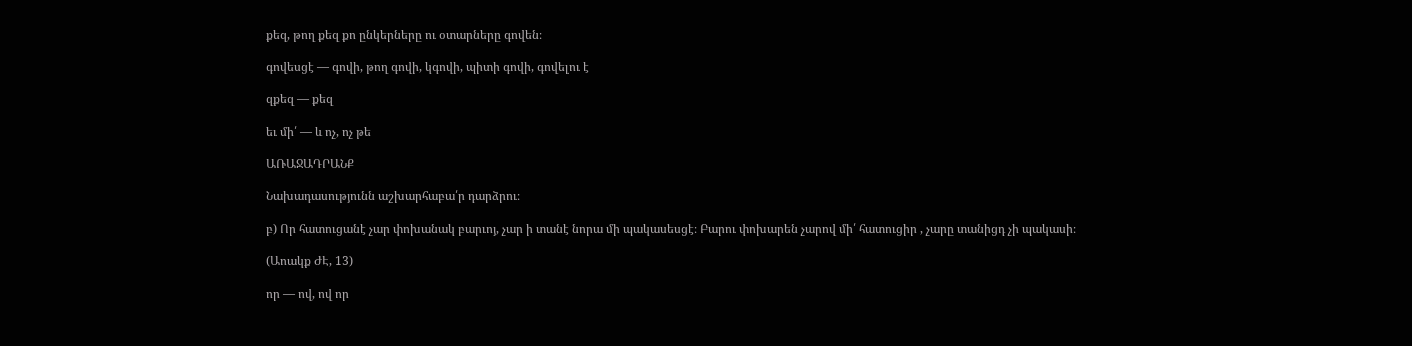քեզ, թող քեզ քո ընկերները ու օտարները գովեն։

գովեսցէ — գովի, թող գովի, կգովի, պիտի գովի, գովելու է

զքեզ — քեզ

եւ մի՛ — և ոչ, ոչ թե

ԱՌԱՋԱԴՐԱՆՔ

Նախադասությունն աշխարհաբա՛ր դարձրու։

բ) Որ հատուցանէ չար փոխանակ բարւոյ, չար ի տանէ նորա մի պակասեսցէ։ Բարու փոխարեն չարով մի՛ հատուցիր , չարը տանիցդ չի պակասի։

(Աոակք ԺԷ, 13)

որ — ով, ով որ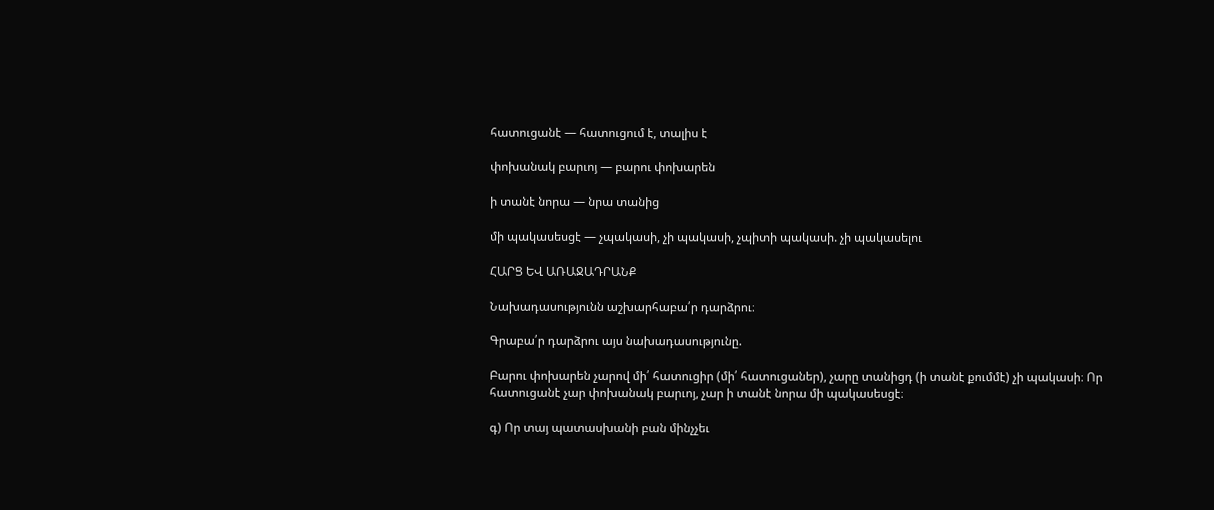հատուցանէ — հատուցում է, տալիս է

փոխանակ բարւոյ — բարու փոխարեն

ի տանէ նորա — նրա տանից

մի պակասեսցէ — չպակասի, չի պակասի, չպիտի պակասի. չի պակասելու

ՀԱՐՑ ԵՎ ԱՌԱՋԱԴՐԱՆՔ

Նախադասությունն աշխարհաբա՛ր դարձրու։

Գրաբա՛ր դարձրու այս նախադասությունը.

Բարու փոխարեն չարով մի՛ հատուցիր (մի՛ հատուցաներ), չարը տանիցդ (ի տանէ քումմէ) չի պակասի։ Որ հատուցանէ չար փոխանակ բարւոյ, չար ի տանէ նորա մի պակասեսցէ։

գ) Որ տայ պատասխանի բան մինչչեւ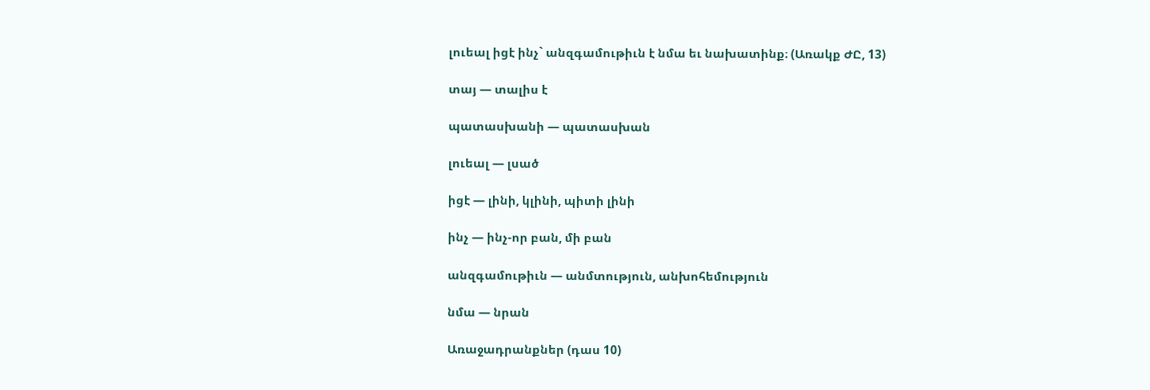լուեալ իցէ ինչ` անզգամութիւն է նմա եւ նախատինք։ (Առակք ԺԸ, 13)

տայ — տալիս է

պատասխանի — պատասխան

լուեալ — լսած

իցէ — լինի, կլինի, պիտի լինի

ինչ — ինչ-որ բան, մի բան

անզգամութիւն — անմտություն, անխոհեմություն

նմա — նրան

Առաջադրանքներ (դաս 10)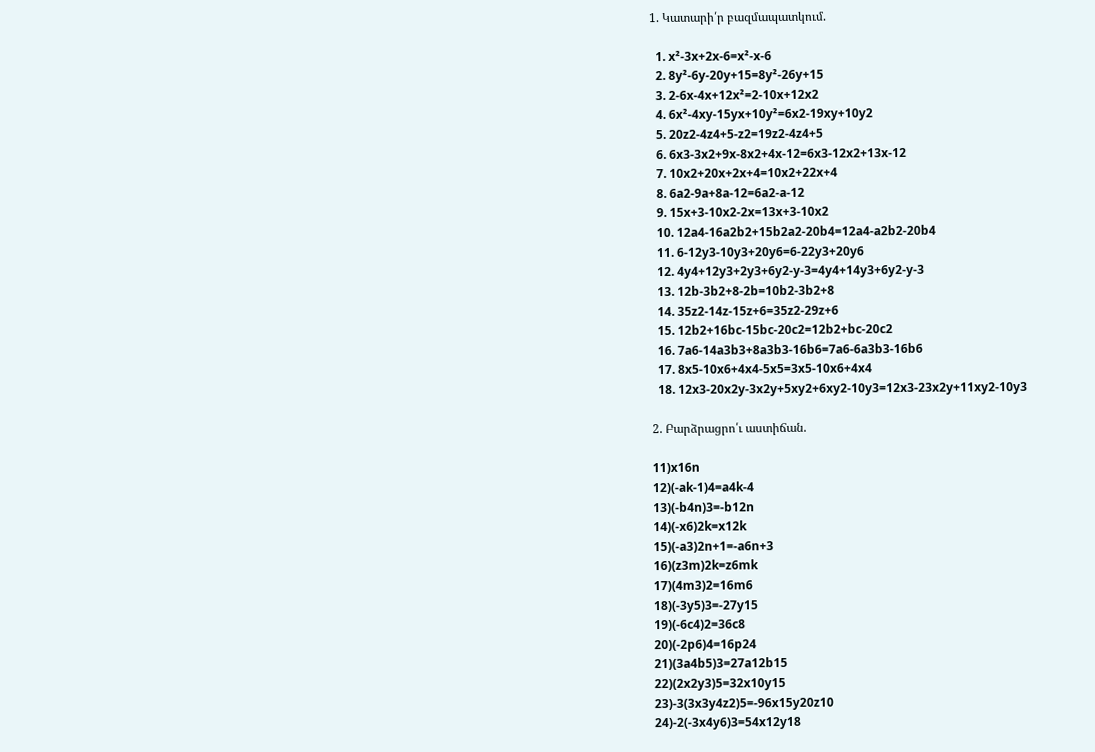1. Կատարի՛ր բազմապատկում.

  1. x²-3x+2x-6=x²-x-6
  2. 8y²-6y-20y+15=8y²-26y+15
  3. 2-6x-4x+12x²=2-10x+12x2
  4. 6x²-4xy-15yx+10y²=6x2-19xy+10y2
  5. 20z2-4z4+5-z2=19z2-4z4+5
  6. 6x3-3x2+9x-8x2+4x-12=6x3-12x2+13x-12
  7. 10x2+20x+2x+4=10x2+22x+4
  8. 6a2-9a+8a-12=6a2-a-12
  9. 15x+3-10x2-2x=13x+3-10x2
  10. 12a4-16a2b2+15b2a2-20b4=12a4-a2b2-20b4
  11. 6-12y3-10y3+20y6=6-22y3+20y6
  12. 4y4+12y3+2y3+6y2-y-3=4y4+14y3+6y2-y-3
  13. 12b-3b2+8-2b=10b2-3b2+8
  14. 35z2-14z-15z+6=35z2-29z+6
  15. 12b2+16bc-15bc-20c2=12b2+bc-20c2
  16. 7a6-14a3b3+8a3b3-16b6=7a6-6a3b3-16b6
  17. 8x5-10x6+4x4-5x5=3x5-10x6+4x4
  18. 12x3-20x2y-3x2y+5xy2+6xy2-10y3=12x3-23x2y+11xy2-10y3

2. Բարձրացրո՛ւ աստիճան.

11)x16n
12)(-ak-1)4=a4k-4
13)(-b4n)3=-b12n
14)(-x6)2k=x12k
15)(-a3)2n+1=-a6n+3
16)(z3m)2k=z6mk
17)(4m3)2=16m6
18)(-3y5)3=-27y15
19)(-6c4)2=36c8
20)(-2p6)4=16p24
21)(3a4b5)3=27a12b15
22)(2x2y3)5=32x10y15
23)-3(3x3y4z2)5=-96x15y20z10
24)-2(-3x4y6)3=54x12y18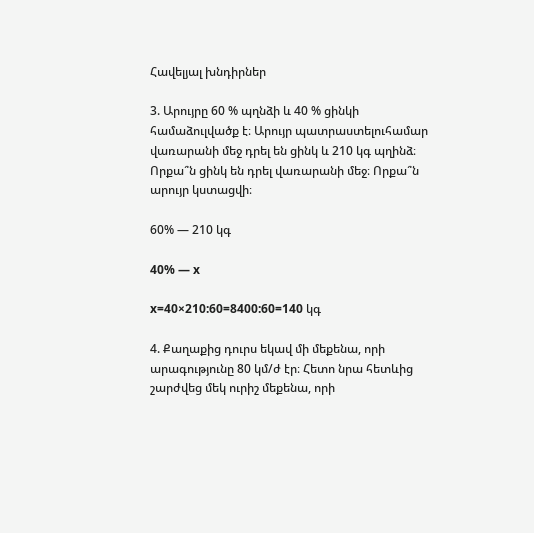Հավելյալ խնդիրներ

3. Արույրը 60 % պղնձի և 40 % ցինկի համաձուլվածք է։ Արույր պատրաստելուհամար վառարանի մեջ դրել են ցինկ և 210 կգ պղինձ։ Որքա՞ն ցինկ են դրել վառարանի մեջ։ Որքա՞ն արույր կստացվի։

60% — 210 կգ

40% — x

x=40×210:60=8400:60=140 կգ

4. Քաղաքից դուրս եկավ մի մեքենա, որի արագությունը 80 կմ/ժ էր։ Հետո նրա հետևից շարժվեց մեկ ուրիշ մեքենա, որի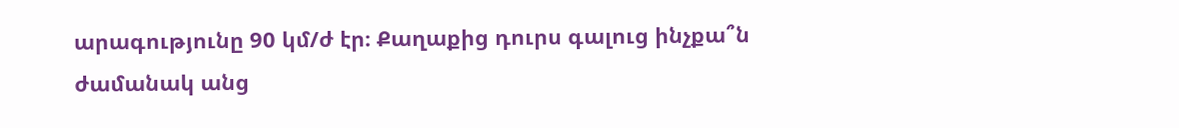արագությունը 90 կմ/ժ էր։ Քաղաքից դուրս գալուց ինչքա՞ն ժամանակ անց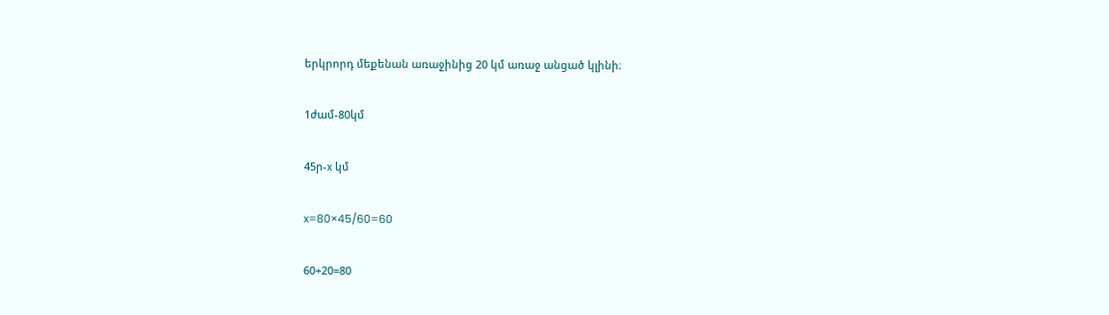երկրորդ մեքենան առաջինից 20 կմ առաջ անցած կլինի։

1ժամ-80կմ

45ր-x կմ

x=80×45/60=60

60+20=80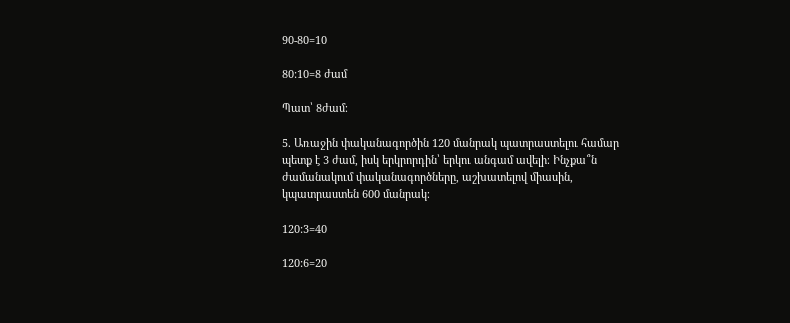90-80=10

80:10=8 ժամ

Պատ՝ 8ժամ։

5. Առաջին փականագործին 120 մանրակ պատրաստելու համար պետք է 3 ժամ, իսկ երկրորդին՝ երկու անգամ ավելի։ Ինչքա՞ն ժամանակում փականագործները, աշխատելով միասին, կպատրաստեն 600 մանրակ։

120:3=40

120:6=20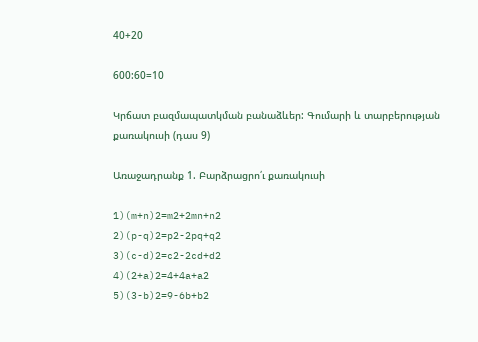40+20

600:60=10

Կրճատ բազմապատկման բանաձևեր: Գումարի և տարբերության քառակուսի (դաս 9)

Առաջադրանք 1. Բարձրացրո՛ւ քառակուսի

1)(m+n)2=m2+2mn+n2
2)(p-q)2=p2-2pq+q2
3)(c-d)2=c2-2cd+d2
4)(2+a)2=4+4a+a2
5)(3-b)2=9-6b+b2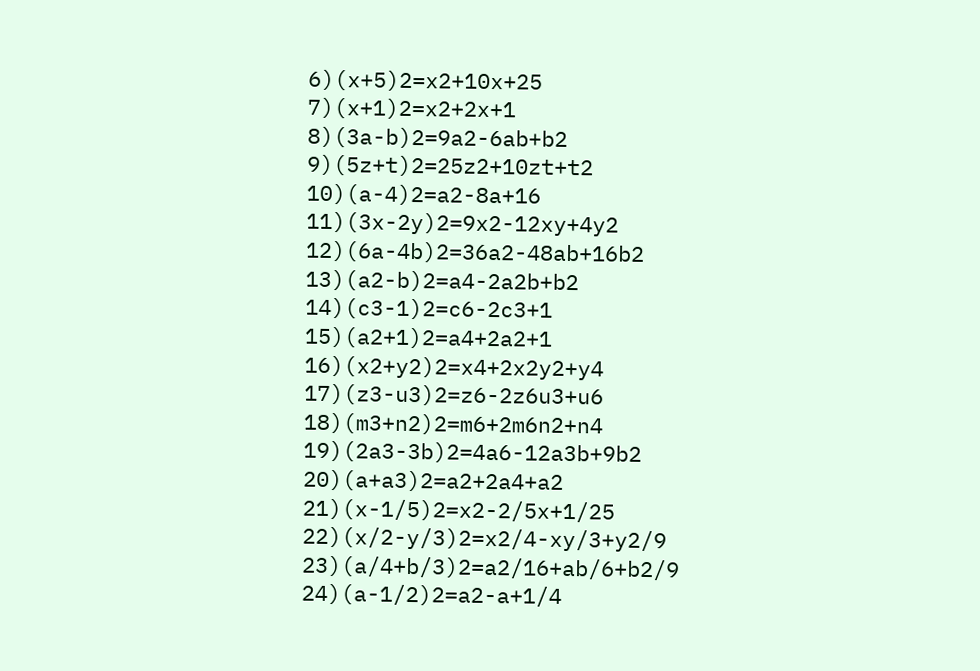6)(x+5)2=x2+10x+25
7)(x+1)2=x2+2x+1
8)(3a-b)2=9a2-6ab+b2
9)(5z+t)2=25z2+10zt+t2
10)(a-4)2=a2-8a+16
11)(3x-2y)2=9x2-12xy+4y2
12)(6a-4b)2=36a2-48ab+16b2
13)(a2-b)2=a4-2a2b+b2
14)(c3-1)2=c6-2c3+1
15)(a2+1)2=a4+2a2+1
16)(x2+y2)2=x4+2x2y2+y4
17)(z3-u3)2=z6-2z6u3+u6
18)(m3+n2)2=m6+2m6n2+n4
19)(2a3-3b)2=4a6-12a3b+9b2
20)(a+a3)2=a2+2a4+a2
21)(x-1/5)2=x2-2/5x+1/25
22)(x/2-y/3)2=x2/4-xy/3+y2/9
23)(a/4+b/3)2=a2/16+ab/6+b2/9
24)(a-1/2)2=a2-a+1/4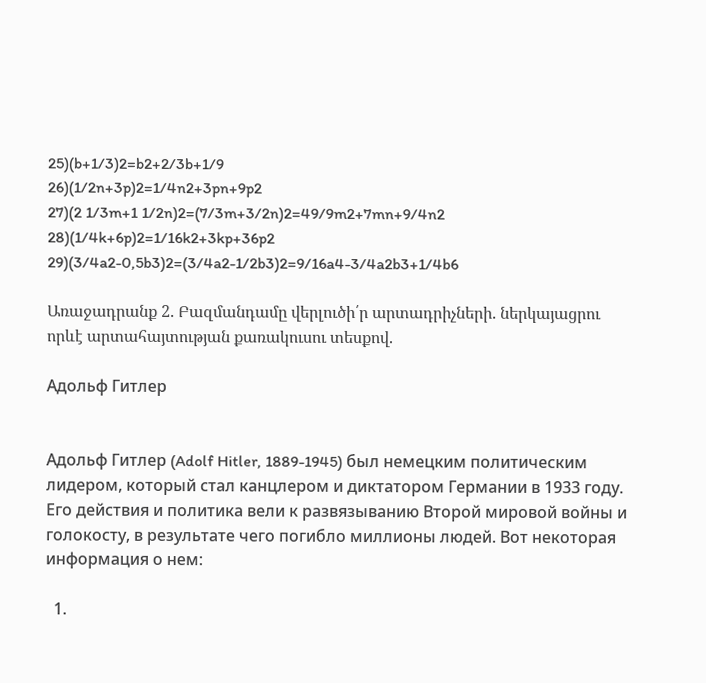25)(b+1/3)2=b2+2/3b+1/9
26)(1/2n+3p)2=1/4n2+3pn+9p2
27)(2 1/3m+1 1/2n)2=(7/3m+3/2n)2=49/9m2+7mn+9/4n2
28)(1/4k+6p)2=1/16k2+3kp+36p2
29)(3/4a2-0,5b3)2=(3/4a2-1/2b3)2=9/16a4-3/4a2b3+1/4b6

Առաջադրանք 2. Բազմանդամը վերլուծի՛ր արտադրիչների. ներկայացրու որևէ արտահայտության քառակուսու տեսքով.

Адольф Гитлер


Адольф Гитлер (Adolf Hitler, 1889-1945) был немецким политическим лидером, который стал канцлером и диктатором Германии в 1933 году. Его действия и политика вели к развязыванию Второй мировой войны и голокосту, в результате чего погибло миллионы людей. Вот некоторая информация о нем:

  1.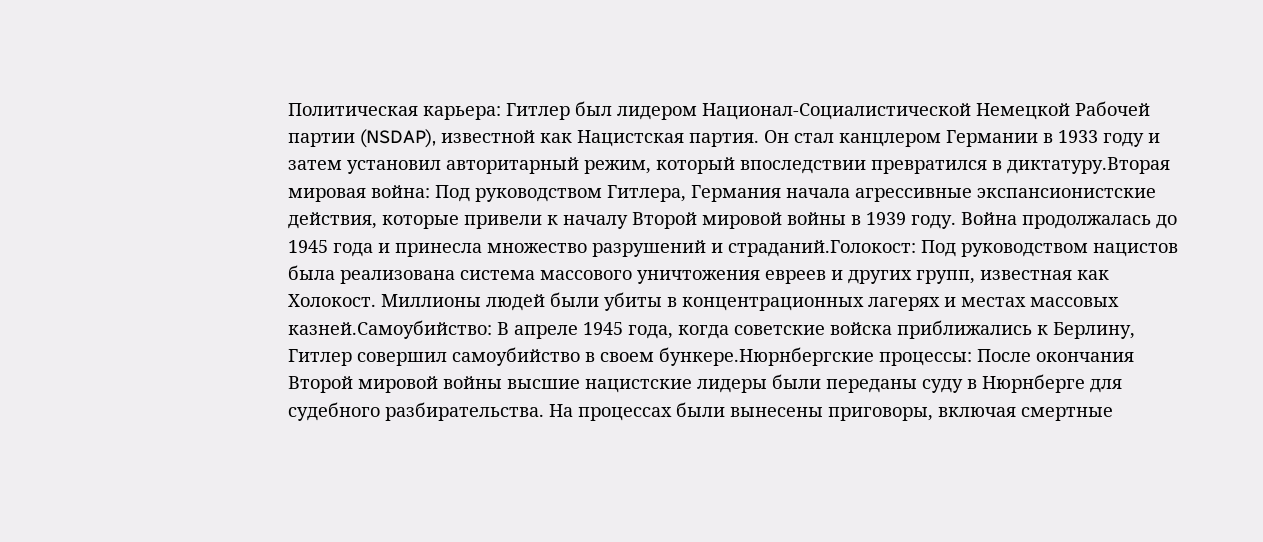Политическая карьера: Гитлер был лидером Национал-Социалистической Немецкой Рабочей партии (NSDAP), известной как Нацистская партия. Он стал канцлером Германии в 1933 году и затем установил авторитарный режим, который впоследствии превратился в диктатуру.Вторая мировая война: Под руководством Гитлера, Германия начала агрессивные экспансионистские действия, которые привели к началу Второй мировой войны в 1939 году. Война продолжалась до 1945 года и принесла множество разрушений и страданий.Голокост: Под руководством нацистов была реализована система массового уничтожения евреев и других групп, известная как Холокост. Миллионы людей были убиты в концентрационных лагерях и местах массовых казней.Самоубийство: В апреле 1945 года, когда советские войска приближались к Берлину, Гитлер совершил самоубийство в своем бункере.Нюрнбергские процессы: После окончания Второй мировой войны высшие нацистские лидеры были переданы суду в Нюрнберге для судебного разбирательства. На процессах были вынесены приговоры, включая смертные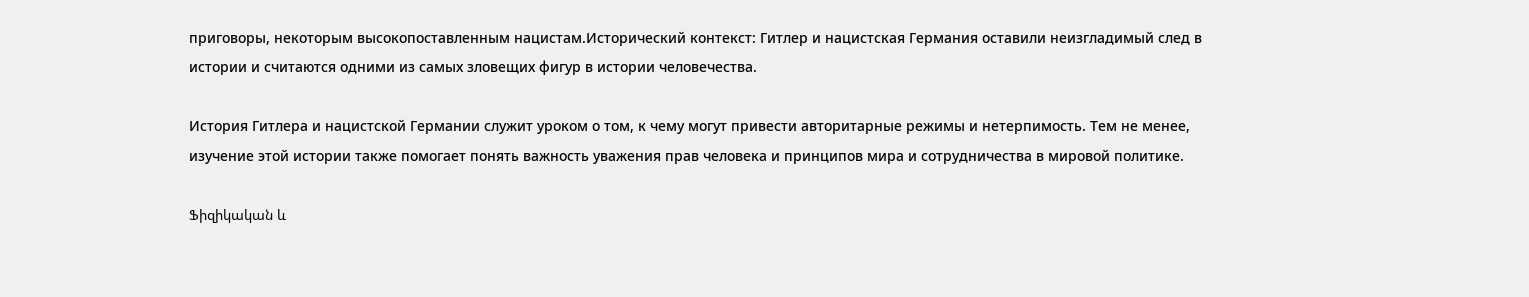приговоры, некоторым высокопоставленным нацистам.Исторический контекст: Гитлер и нацистская Германия оставили неизгладимый след в истории и считаются одними из самых зловещих фигур в истории человечества.

История Гитлера и нацистской Германии служит уроком о том, к чему могут привести авторитарные режимы и нетерпимость. Тем не менее, изучение этой истории также помогает понять важность уважения прав человека и принципов мира и сотрудничества в мировой политике.

Ֆիզիկական և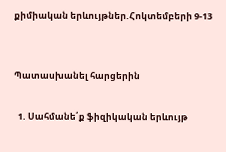քիմիական երևույթներ.Հոկտեմբերի 9-13


Պատասխանել հարցերին

  1. Սահմանե՛ք ֆիզիկական երևույթ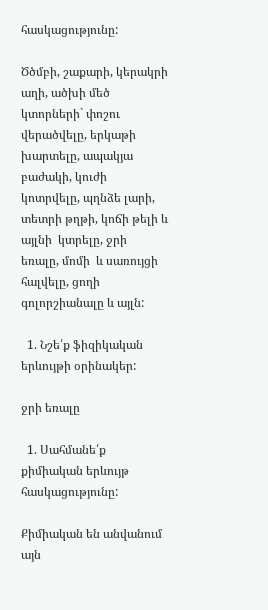հասկացությունը:

Ծծմբի, շաքարի, կերակրի աղի, ածխի մեծ  կտորների` փոշու վերածվելը, երկաթի խարտելը, ապակյա բաժակի, կուժի  կոտրվելը, պղնձե լարի, տետրի թղթի, կոճի թելի և այլնի  կտրելը, ջրի  եռալը, մոմի  և սառույցի հալվելը, ցողի գոլորշիանալը և այլն:

  1. Նշե՛ք ֆիզիկական երևույթի օրինակեր:

ջրի եռալը

  1. Սահմանե՛ք քիմիական երևույթ հասկացությունը:

Քիմիական են անվանում այն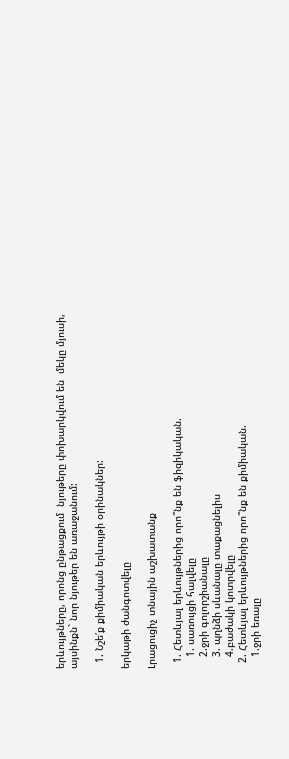երևույթները, որոնց ընթացքում  նյութերը փոխարկվում են  մեկը մյուսի, այսինքն` նոր նյութեր են առաջանում:

  1. Նշե՛ք քիմիական երևույթի օրինակներ:

երկաթի ժանգոտվելը

Լրացուցիչ տնային աշխատանք

  1. Հետևյալ երևույթներից որո՞նք են ֆիզիկական.
    1. սառույցի հալվելը
    2.ջրի գոլորշիանալը
    3. պղնձի սևանալը տաքացնելիս
    4.բաժակի կոտրվելը
  2. Հետևյալ երևույթներից որո՞նք են քիմիական.
    1.ջրի եռալը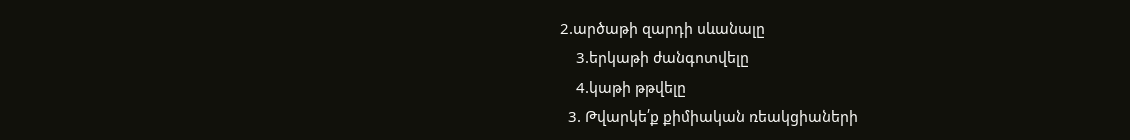2.արծաթի զարդի սևանալը
    3.երկաթի ժանգոտվելը
    4.կաթի թթվելը
  3. Թվարկե՛ք քիմիական ռեակցիաների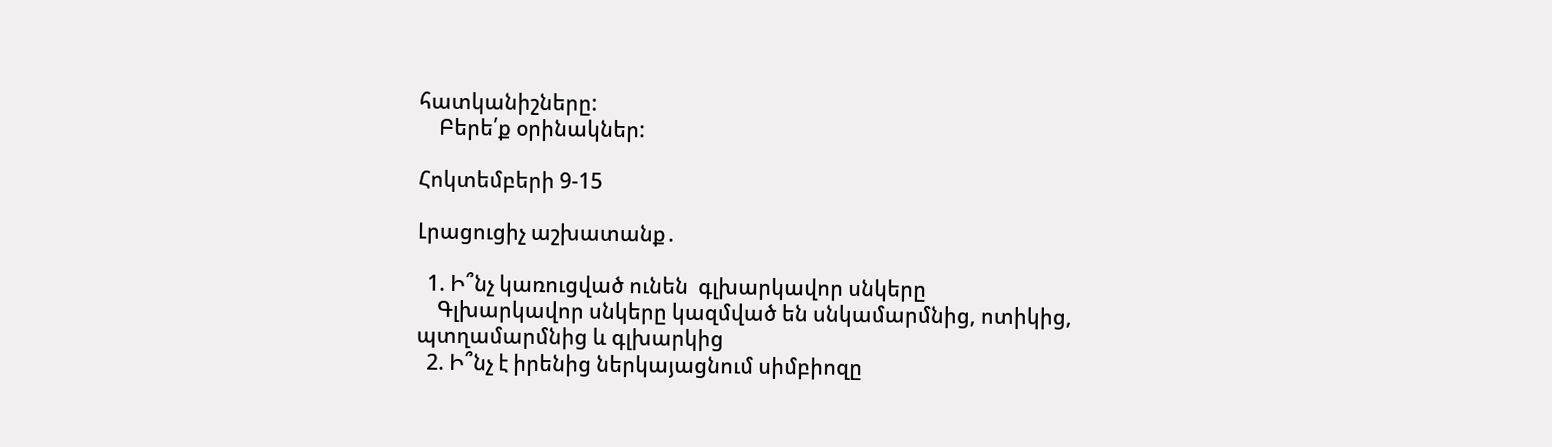հատկանիշները:
    Բերե՛ք օրինակներ:

Հոկտեմբերի 9-15

Լրացուցիչ աշխատանք․

  1. Ի՞նչ կառուցված ունեն  գլխարկավոր սնկերը
    Գլխարկավոր սնկերը կազմված են սնկամարմնից, ոտիկից, պտղամարմնից և գլխարկից
  2. Ի՞նչ է իրենից ներկայացնում սիմբիոզը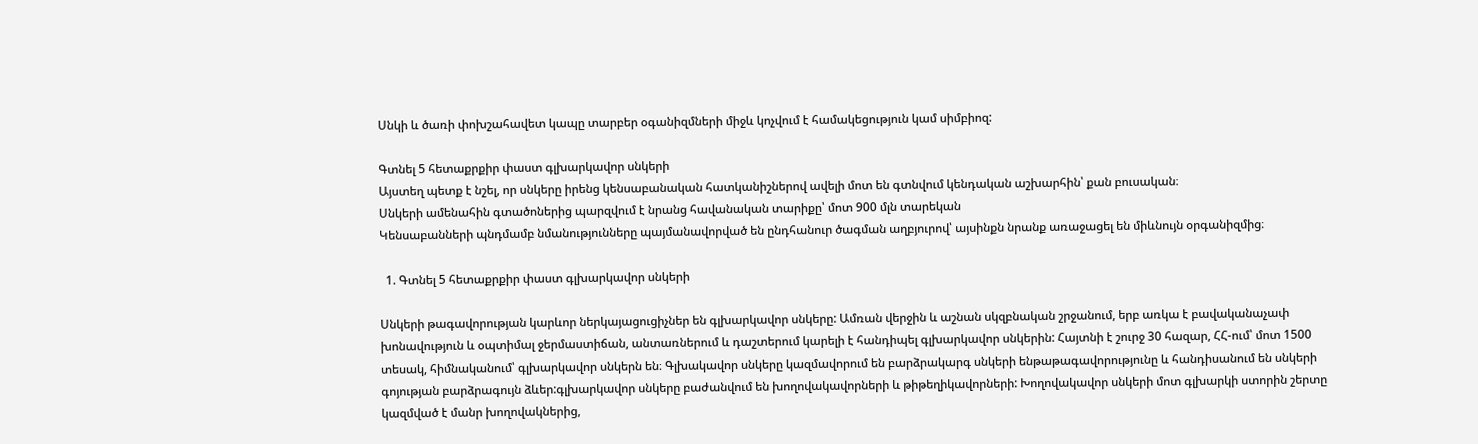Սնկի և ծառի փոխշահավետ կապը տարբեր օգանիզմների միջև կոչվում է համակեցություն կամ սիմբիոզ:

Գտնել 5 հետաքրքիր փաստ գլխարկավոր սնկերի
Այստեղ պետք է նշել, որ սնկերը իրենց կենսաբանական հատկանիշներով ավելի մոտ են գտնվում կենդական աշխարհին՝ քան բուսական։
Սնկերի ամենահին գտածոներից պարզվում է նրանց հավանական տարիքը՝ մոտ 900 մլն տարեկան
Կենսաբանների պնդմամբ նմանությունները պայմանավորված են ընդհանուր ծագման աղբյուրով՝ այսինքն նրանք առաջացել են միևնույն օրգանիզմից։

  1. Գտնել 5 հետաքրքիր փաստ գլխարկավոր սնկերի

Սնկերի թագավորության կարևոր ներկայացուցիչներ են գլխարկավոր սնկերը: Ամռան վերջին և աշնան սկզբնական շրջանում, երբ առկա է բավականաչափ խոնավություն և օպտիմալ ջերմաստիճան, անտառներում և դաշտերում կարելի է հանդիպել գլխարկավոր սնկերին: Հայտնի է շուրջ 30 հազար, ՀՀ-ում՝ մոտ 1500 տեսակ, հիմնականում՝ գլխարկավոր սնկերն են։ Գլխակավոր սնկերը կազմավորում են բարձրակարգ սնկերի ենթաթագավորությունը և հանդիսանում են սնկերի գոյության բարձրագույն ձևեր:գլխարկավոր սնկերը բաժանվում են խողովակավորների և թիթեղիկավորների: Խողովակավոր սնկերի մոտ գլխարկի ստորին շերտը կազմված է մանր խողովակներից,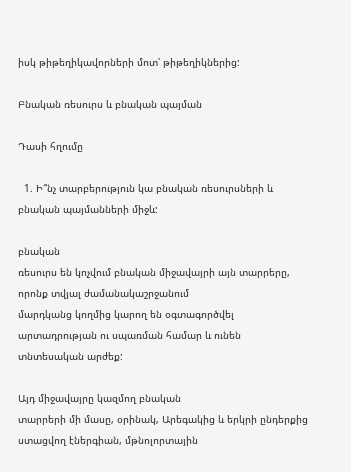իսկ թիթեղիկավորների մոտ՝ թիթեղիկներից:

Բնական ռեսուրս և բնական պայման

Դասի հղումը

  1. Ի՞նչ տարբերություն կա բնական ռեսուրսների և բնական պայմանների միջև:

բնական
ռեսուրս են կոչվում բնական միջավայրի այն տարրերը, որոնք տվյալ ժամանակաշրջանում
մարդկանց կողմից կարող են օգտագործվել արտադրության ու սպառման համար և ունեն
տնտեսական արժեք:

Այդ միջավայրը կազմող բնական
տարրերի մի մասը, օրինակ, Արեգակից և երկրի ընդերքից ստացվող էներգիան, մթնոլորտային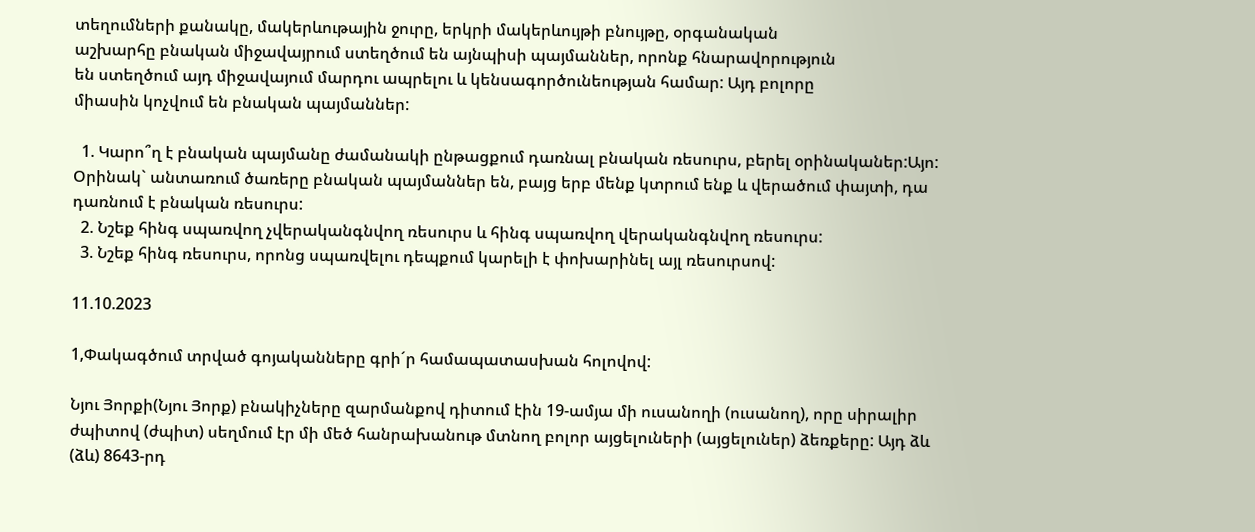տեղումների քանակը, մակերևութային ջուրը, երկրի մակերևույթի բնույթը, օրգանական
աշխարհը բնական միջավայրում ստեղծում են այնպիսի պայմաններ, որոնք հնարավորություն
են ստեղծում այդ միջավայում մարդու ապրելու և կենսագործունեության համար: Այդ բոլորը
միասին կոչվում են բնական պայմաններ:

  1. Կարո՞ղ է բնական պայմանը ժամանակի ընթացքում դառնալ բնական ռեսուրս, բերել օրինականեր:Այո: Օրինակ` անտառում ծառերը բնական պայմաններ են, բայց երբ մենք կտրում ենք և վերածում փայտի, դա դառնում է բնական ռեսուրս:
  2. Նշեք հինգ սպառվող չվերականգնվող ռեսուրս և հինգ սպառվող վերականգնվող ռեսուրս:
  3. Նշեք հինգ ռեսուրս, որոնց սպառվելու դեպքում կարելի է փոխարինել այլ ռեսուրսով:

11.10.2023

1,Փակագծում տրված գոյականները գրի´ր համապատասխան հոլովով:

Նյու Յորքի(Նյու Յորք) բնակիչները զարմանքով դիտում էին 19-ամյա մի ուսանողի (ուսանող), որը սիրալիր ժպիտով (ժպիտ) սեղմում էր մի մեծ հանրախանութ մտնող բոլոր այցելուների (այցելուներ) ձեռքերը: Այդ ձև (ձև) 8643-րդ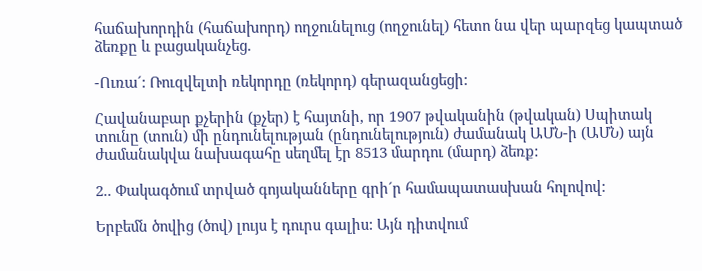հաճախորդին (հաճախորդ) ողջունելուց (ողջունել) հետո նա վեր պարզեց կապտած ձեռքը և բացականչեց.

-Ուռա´: Ռուզվելտի ռեկորդը (ռեկորդ) գերազանցեցի:

Հավանաբար քչերին (քչեր) է հայտնի, որ 1907 թվականին (թվական) Սպիտակ տունը (տուն) մի ընդունելության (ընդունելություն) ժամանակ ԱՄՆ-ի (ԱՄՆ) այն ժամանակվա նախագահը սեղմել էր 8513 մարդու (մարդ) ձեռք:

2.. Փակագծում տրված գոյականները գրի´ր համապատասխան հոլովով:

Երբեմն ծովից (ծով) լույս է դուրս գալիս: Այն դիտվում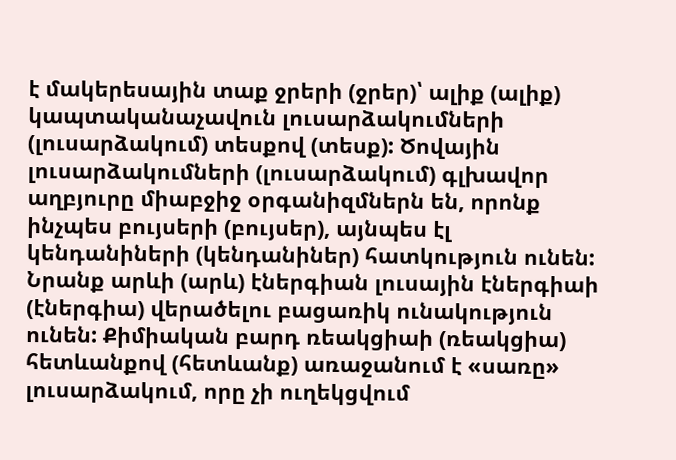է մակերեսային տաք ջրերի (ջրեր)՝ ալիք (ալիք) կապտականաչավուն լուսարձակումների (լուսարձակում) տեսքով (տեսք): Ծովային լուսարձակումների (լուսարձակում) գլխավոր աղբյուրը միաբջիջ օրգանիզմներն են, որոնք ինչպես բույսերի (բույսեր), այնպես էլ կենդանիների (կենդանիներ) հատկություն ունեն: Նրանք արևի (արև) էներգիան լուսային էներգիաի (էներգիա) վերածելու բացառիկ ունակություն ունեն: Քիմիական բարդ ռեակցիաի (ռեակցիա) հետևանքով (հետևանք) առաջանում է «սառը» լուսարձակում, որը չի ուղեկցվում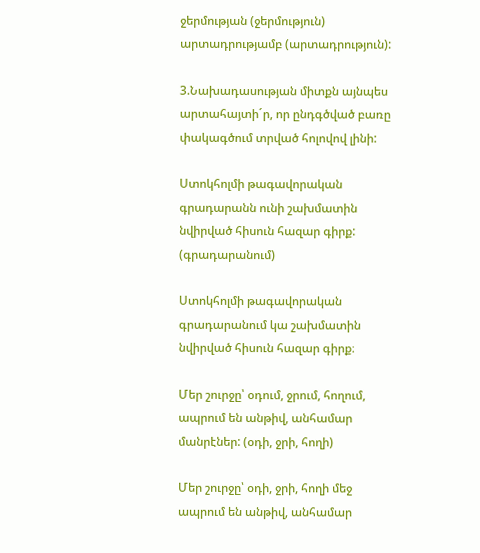ջերմության (ջերմություն) արտադրությամբ (արտադրություն):

3.Նախադասության միտքն այնպես արտահայտի´ր, որ ընդգծված բառը փակագծում տրված հոլովով լինի:

Ստոկհոլմի թագավորական գրադարանն ունի շախմատին նվիրված հիսուն հազար գիրք: (գրադարանում)

Ստոկհոլմի թագավորական գրադարանում կա շախմատին նվիրված հիսուն հազար գիրք։

Մեր շուրջը՝ օդում, ջրում, հողում, ապրում են անթիվ, անհամար մանրէներ: (օդի, ջրի, հողի)

Մեր շուրջը՝ օդի, ջրի, հողի մեջ ապրում են անթիվ, անհամար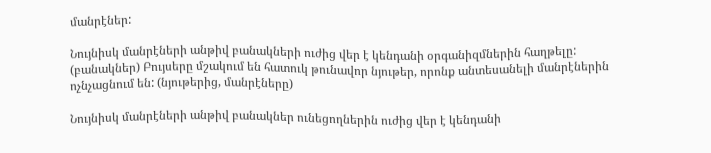մանրէներ:

Նույնիսկ մանրէների անթիվ բանակների ուժից վեր է կենդանի օրգանիզմներին հաղթելը: (բանակներ) Բույսերը մշակում են հատուկ թունավոր նյութեր, որոնք անտեսանելի մանրէներին ոչնչացնում են: (նյութերից, մանրէները)

Նույնիսկ մանրէների անթիվ բանակներ ունեցողներին ուժից վեր է կենդանի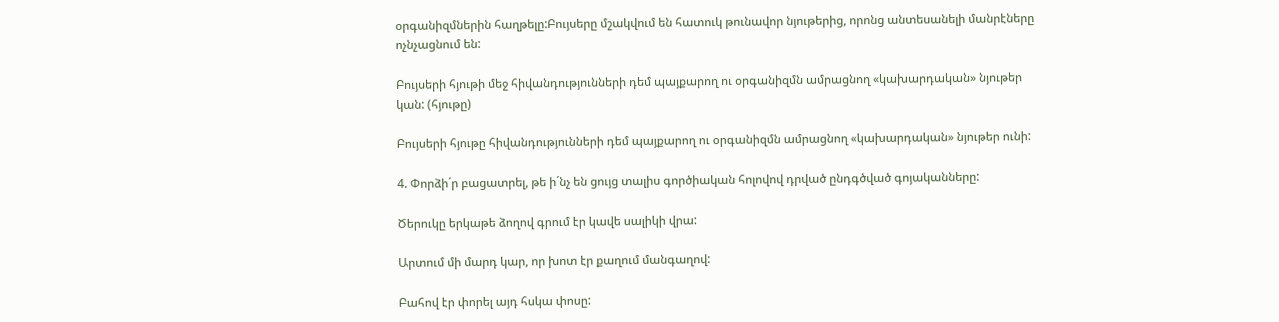օրգանիզմներին հաղթելը:Բույսերը մշակվում են հատուկ թունավոր նյութերից, որոնց անտեսանելի մանրէները ոչնչացնում են:

Բույսերի հյութի մեջ հիվանդությունների դեմ պայքարող ու օրգանիզմն ամրացնող «կախարդական» նյութեր կան: (հյութը)

Բույսերի հյութը հիվանդությունների դեմ պայքարող ու օրգանիզմն ամրացնող «կախարդական» նյութեր ունի:

4. Փորձի´ր բացատրել, թե ի´նչ են ցույց տալիս գործիական հոլովով դրված ընդգծված գոյականները:

Ծերուկը երկաթե ձողով գրում էր կավե սալիկի վրա:

Արտում մի մարդ կար, որ խոտ էր քաղում մանգաղով:

Բահով էր փորել այդ հսկա փոսը: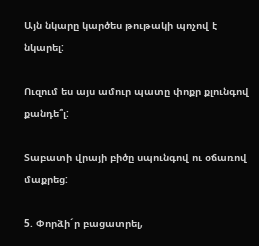Այն նկարը կարծես թութակի պոչով է նկարել:

Ուզում ես այս ամուր պատը փոքր քլունգով քանդե՞լ:

Տաբատի վրայի բիծը սպունգով ու օճառով մաքրեց:

5. Փորձի´ր բացատրել,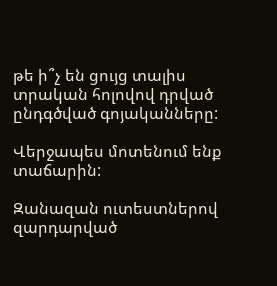թե ի՞չ են ցույց տալիս տրական հոլովով դրված ընդգծված գոյականները:

Վերջապես մոտենում ենք տաճարին:

Զանազան ուտեստներով զարդարված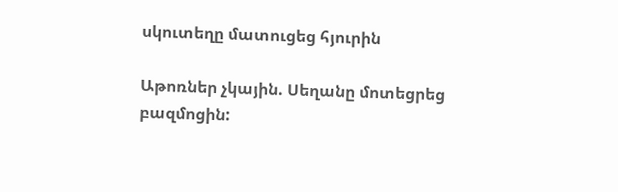սկուտեղը մատուցեց հյուրին

Աթոռներ չկային. Սեղանը մոտեցրեց բազմոցին: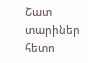Շատ տարիներ հետո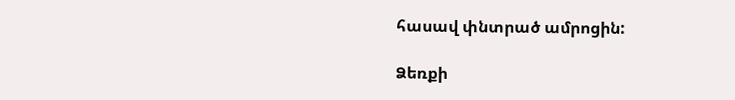հասավ փնտրած ամրոցին:

Ձեռքի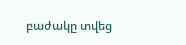բաժակը տվեց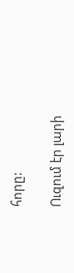հորը:

Ուզում էր լարի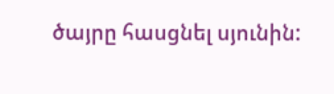ծայրը հասցնել սյունին: